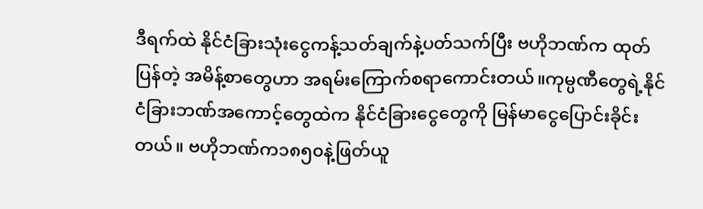ဒီရက်ထဲ နိုင်ငံခြားသုံးငွေကန့်သတ်ချက်နဲ့ပတ်သက်ပြီး ဗဟိုဘဏ်က ထုတ်ပြန်တဲ့ အမိန့်စာတွေဟာ အရမ်းကြောက်စရာကောင်းတယ်။ကုမ္ပဏီတွေရဲ့နိုင်ငံခြားဘဏ်အကောင့်တွေထဲက နိုင်ငံခြားငွေတွေကို မြန်မာငွေပြောင်းခိုင်းတယ်။ ဗဟိုဘဏ်က၁၈၅၀နဲ့ဖြတ်ယူ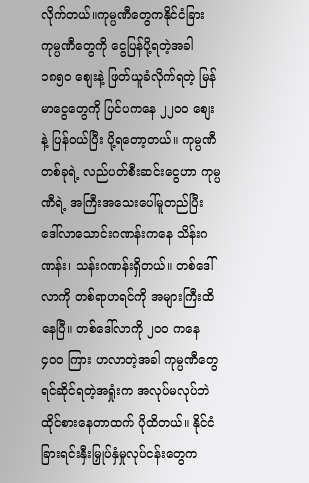လိုက်တယ်။ကုမ္ပဏီတွေကနိုင်ငံခြားကုမ္ပဏီတွေကို ငွေပြန်ပို့ရတဲ့အခါ ၁၈၅၀ စျေးနဲ့ ဖြတ်ယူခံလိုက်ရတဲ့ မြန်မာငွေတွေကို ပြင်ပကနေ ၂၂၀၀ စျေးနဲ့ ပြန်ဝယ်ပြီး ပို့ရတော့တယ်။ ကုမ္ပဏီတစ်ခုရဲ့ လည်ပတ်စီးဆင်းငွေဟာ ကုမ္ပဏီရဲ့ အကြီးအသေးပေါ်မူတည်ပြီး ဒေါ်လာသောင်းဂဏန်းကနေ သိန်းဂဏန်း၊ သန်းဂဏန်းရှိတယ်။ တစ်ဒေါ်လာကို တစ်ရာဟရင်ကို အများကြီးထိနေပြီ။ တစ်ဒေါ်လာကို ၂၀၀ ကနေ ၄၀၀ ကြား ဟလာတဲ့အခါ ကုမ္ပဏီတွေ ရင်ဆိုင်ရတဲ့အရှုံးက အလုပ်မလုပ်ဘဲထိုင်စားနေတာထက် ပိုထိတယ်။ နိုင်ငံခြားရင်းနှီးမြှုပ်နှံမှုလုပ်ငန်းတွေက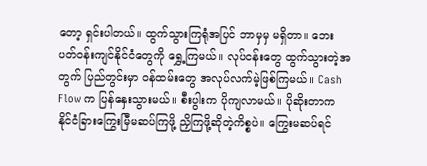တော့ ရှင်းပါတယ်။ ထွက်သွားကြရုံအပြင် ဘာမှမှ မရှိတာ။ ဘေးပတ်ဝန်းကျင်နိုင်ငံတွေကို ရွှေ့ကြမယ်။ လုပ်ငန်းတွေ ထွက်သွားတဲ့အတွက် ပြည်တွင်းမှာ ဝန်ထမ်းတွေ အလုပ်လက်မဲ့ဖြစ်ကြမယ်။ Cash Flow က ပြန်နှေးသွားမယ်။ စီးပွါးက ပိုကျလာမယ်။ ပိုဆိုးတာက နိုင်ငံခြားကြွေးမြီမဆပ်ကြဖို့ ညှိကြဖို့ဆိုတဲ့ကိစ္စပဲ။ ကြွေးမဆပ်ရင်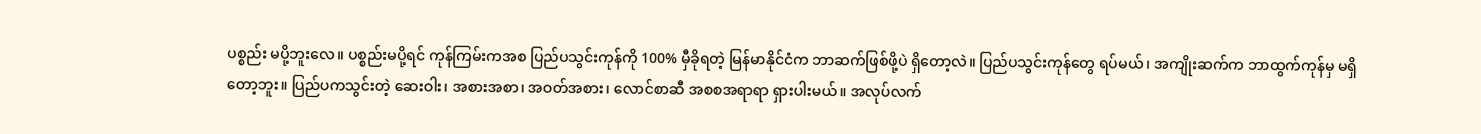ပစ္စည်း မပို့ဘူးလေ။ ပစ္စည်းမပို့ရင် ကုန်ကြမ်းကအစ ပြည်ပသွင်းကုန်ကို 100% မှီခိုရတဲ့ မြန်မာနိုင်ငံက ဘာဆက်ဖြစ်ဖို့ပဲ ရှိတော့လဲ။ ပြည်ပသွင်းကုန်တွေ ရပ်မယ်၊ အကျိုးဆက်က ဘာထွက်ကုန်မှ မရှိတော့ဘူး။ ပြည်ပကသွင်းတဲ့ ဆေးဝါး၊ အစားအစာ၊ အဝတ်အစား၊ လောင်စာဆီ အစစအရာရာ ရှားပါးမယ်။ အလုပ်လက်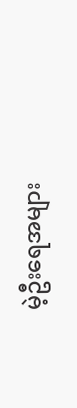မဲ့ဦးရေအများ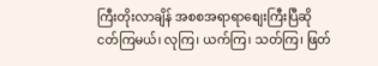ကြီးတိုးလာချိန် အစစအရာရာစျေးကြီးပြီဆို ငတ်ကြမယ်၊ လုကြ၊ ယက်ကြ၊ သတ်ကြ၊ ဖြတ်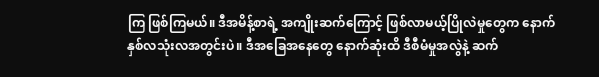ကြ ဖြစ်ကြမယ်။ ဒီအမိန့်စာရဲ့ အကျိုးဆက်ကြောင့် ဖြစ်လာမယ့်ပြိုလဲမှုတွေက နောက်နှစ်လသုံးလအတွင်းပဲ။ ဒီအခြေအနေတွေ နောက်ဆုံးထိ ဒီစီမံမှုအလွဲနဲ့ ဆက်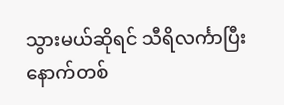သွားမယ်ဆိုရင် သီရိလင်္ကာပြီး နောက်တစ်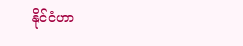နိုင်ငံဟာ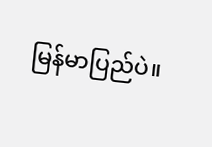မြန်မာပြည်ပဲ။